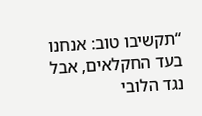“תקשיבו טוב: אנחנו בעד החקלאים, אבל נגד הלובי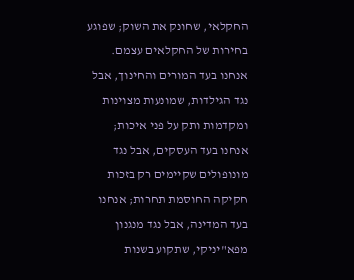החקלאי, שחונק את השוק; שפוגע בחירות של החקלאים עצמם. אנחנו בעד המורים והחינוך, אבל נגד הגילדות, שמונעות מצוינות ומקדמות ותק על פני איכות; אנחנו בעד העסקים, אבל נגד מונופולים שקיימים רק בזכות חקיקה החוסמת תחרות; אנחנו בעד המדינה, אבל נגד מנגנון מפא"יניקי, שתקוע בשנות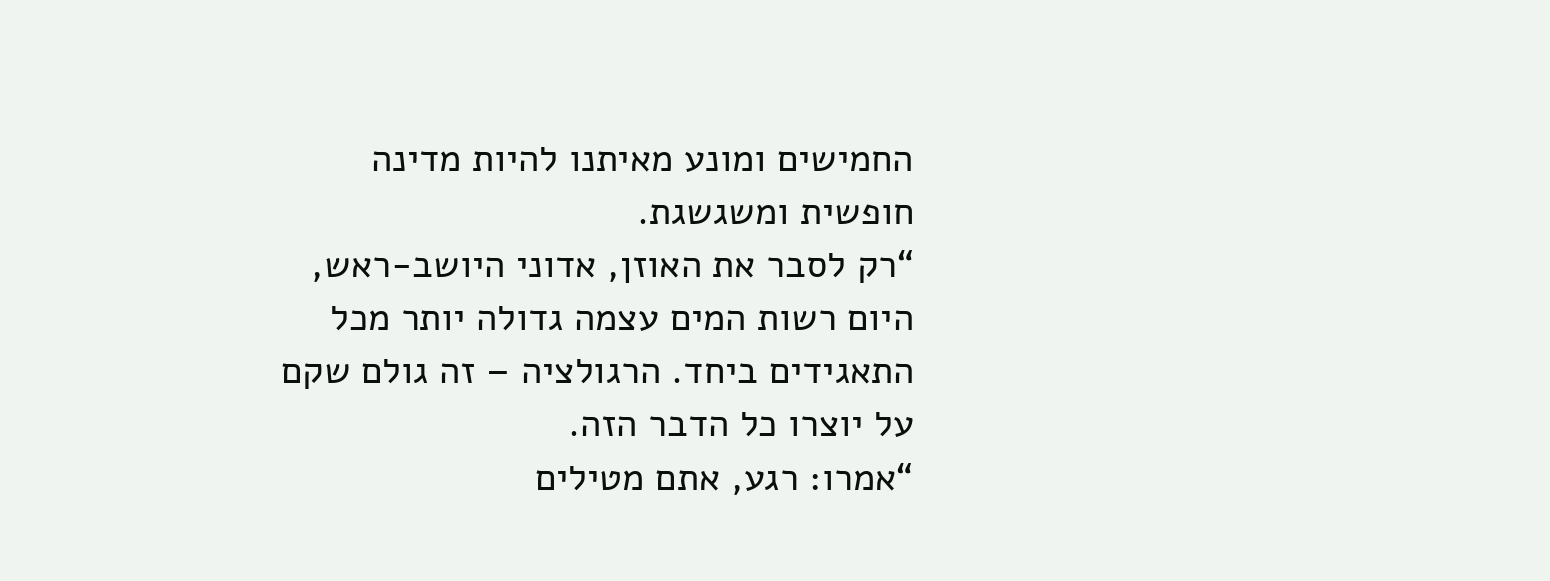החמישים ומונע מאיתנו להיות מדינה חופשית ומשגשגת.
“רק לסבר את האוזן, אדוני היושב-ראש, היום רשות המים עצמה גדולה יותר מכל התאגידים ביחד. הרגולציה – זה גולם שקם על יוצרו כל הדבר הזה.
“אמרו: רגע, אתם מטילים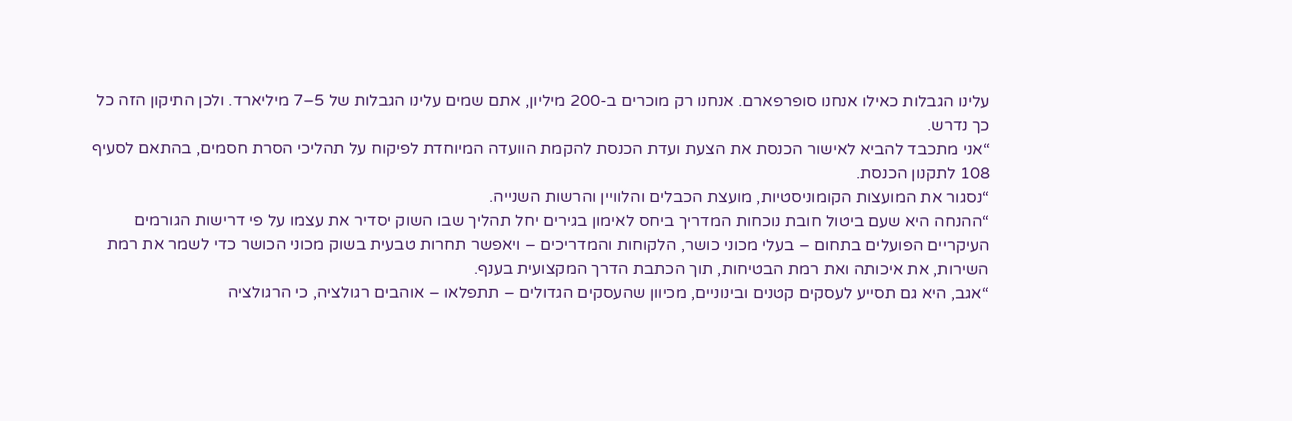עלינו הגבלות כאילו אנחנו סופרפארם. אנחנו רק מוכרים ב-200 מיליון, אתם שמים עלינו הגבלות של 5–7 מיליארד. ולכן התיקון הזה כל כך נדרש.
“אני מתכבד להביא לאישור הכנסת את הצעת ועדת הכנסת להקמת הוועדה המיוחדת לפיקוח על תהליכי הסרת חסמים, בהתאם לסעיף 108 לתקנון הכנסת.
“נסגור את המועצות הקומוניסטיות, מועצת הכבלים והלוויין והרשות השנייה.
“ההנחה היא שעם ביטול חובת נוכחות המדריך ביחס לאימון בגירים יחל תהליך שבו השוק יסדיר את עצמו על פי דרישות הגורמים העיקריים הפועלים בתחום – בעלי מכוני כושר, הלקוחות והמדריכים – ויאפשר תחרות טבעית בשוק מכוני הכושר כדי לשמר את רמת השירות, את איכותה ואת רמת הבטיחות, תוך הכתבת הדרך המקצועית בענף.
“אגב, היא גם תסייע לעסקים קטנים ובינוניים, מכיוון שהעסקים הגדולים – תתפלאו – אוהבים רגולציה, כי הרגולציה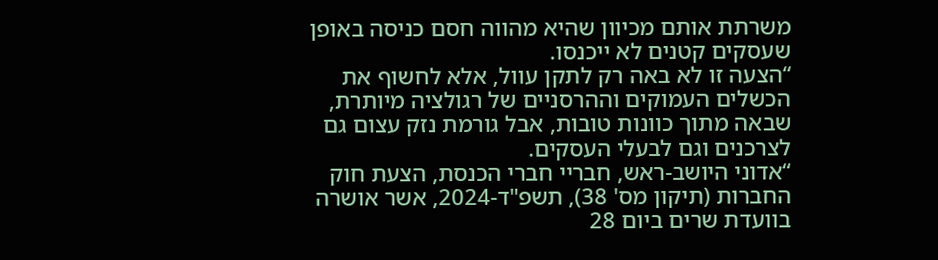משרתת אותם מכיוון שהיא מהווה חסם כניסה באופן שעסקים קטנים לא ייכנסו.
“הצעה זו לא באה רק לתקן עוול, אלא לחשוף את הכשלים העמוקים וההרסניים של רגולציה מיותרת, שבאה מתוך כוונות טובות, אבל גורמת נזק עצום גם לצרכנים וגם לבעלי העסקים.
“אדוני היושב-ראש, חבריי חברי הכנסת, הצעת חוק החברות (תיקון מס' 38), תשפ"ד-2024, אשר אושרה בוועדת שרים ביום 28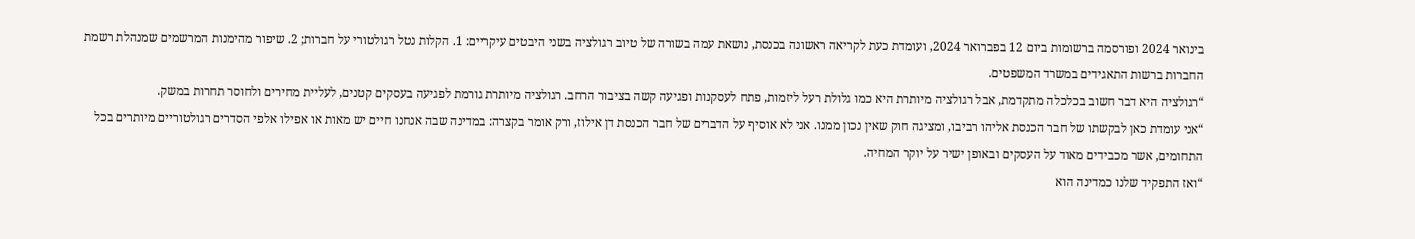בינואר 2024 ופורסמה ברשומות ביום 12 בפברואר 2024, ועומדת כעת לקריאה ראשונה בכנסת, נושאת עמה בשורה של טיוב רגולציה בשני היבטים עיקריים: 1. הקלות נטל רגולטורי על חברות; 2. שיפור מהימנות המרשמים שמנהלת רשמת החברות ברשות התאגידים במשרד המשפטים.
“רגולציה היא דבר חשוב בכלכלה מתקדמת, אבל רגולציה מיותרת היא כמו גלולת רעל ליזמות, פתח לעסקנות ופגיעה קשה בציבור הרחב. רגולציה מיותרת גורמת לפגיעה בעסקים קטנים, לעליית מחירים ולחוסר תחרות במשק.
“אני עומדת כאן לבקשתו של חבר הכנסת אליהו רביבו, ומציגה חוק שאין נכון ממנו. אני לא אוסיף על הדברים של חבר הכנסת דן אילוז, ורק אומר בקצרה: במדינה שבה אנחנו חיים יש מאות או אפילו אלפי הסדרים רגולטוריים מיותרים בכל התחומים, אשר מכבידים מאוד על העסקים ובאופן ישיר על יוקר המחיה.
“ואז התפקיד שלנו כמדינה הוא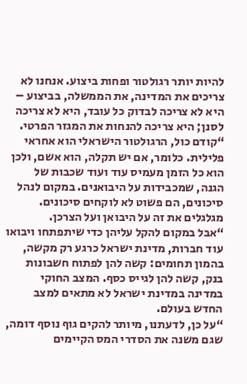להיות יותר רגולטור ופחות ביצוע. אנחנו לא צריכים את המדינה, את הממשלה, בביצוע – היא לא צריכה לבדוק כל עובד, היא לא צריכה לסנן; היא צריכה להנחות את המגזר הפרטי.
“קודם כול, הרגולטור הישראלי הוא אחראי פלילית. כלומר, אם יש תקלה, הוא אשם, ולכן הוא כל הזמן מעמיס עוד ועוד שכבות של הגנה, שמכבידות על היבואנים. במקום לנהל סיכונים, הם פשוט לא לוקחים סיכונים. מגלגלים את זה על היבואן ועל הצרכן.
“אבל במקום להקל עליהן כדי שיתפתחו ויבואו עוד חברות, מדינת ישראל כרגע רק מקשה, בהמון תחומים: קשה להן לפתוח חשבונות בנק, קשה להן לגייס כסף. המצב החוקי במדינה במדינת ישראל לא מתאים למצב החדש בעולם.
“על כן, לדעתנו, מיותר להקים גוף נוסף דומה, שגם משנה את הסדרי המס הקיימים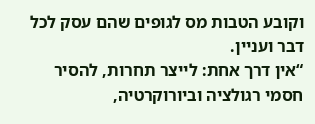וקובע הטבות מס לגופים שהם עסק לכל דבר ועניין.
“אין דרך אחת: לייצר תחרות, להסיר חסמי רגולציה וביורוקרטיה,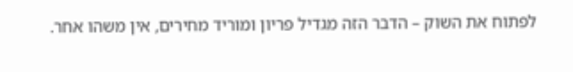לפתוח את השוק – הדבר הזה מגדיל פריון ומוריד מחירים, אין משהו אחר.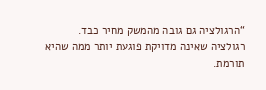“הרגולציה גם גובה מהמשק מחיר כבד. רגולציה שאינה מדויקת פוגעת יותר ממה שהיא תורמת.